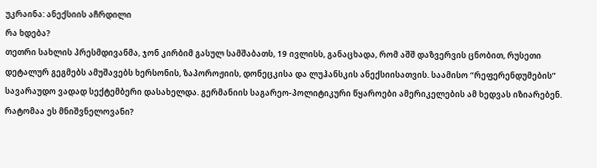უკრაინა: ანექსიის აჩრდილი
რა ხდება?
თეთრი სახლის პრესმდივანმა, ჯონ კირბიმ გასულ სამშაბათს, 19 ივლისს, განაცხადა, რომ აშშ დაზვერვის ცნობით, რუსეთი დეტალურ გეგმებს ამუშავებს ხერსონის, ზაპოროჟიის, დონეცკისა და ლუჰანსკის ანექსიისათვის. საამისო “რეფერენდუმების” სავარაუდო ვადად სექტემბერი დასახელდა. გერმანიის საგარეო-პოლიტიკური წყაროები ამერიკელების ამ ხედვას იზიარებენ.
რატომაა ეს მნიშვნელოვანი?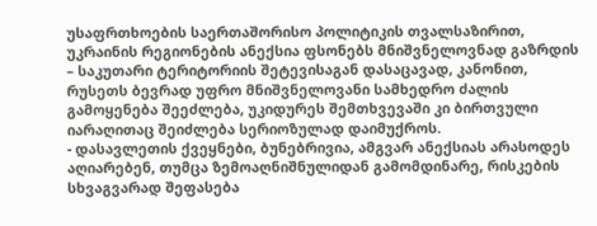უსაფრთხოების საერთაშორისო პოლიტიკის თვალსაზირით, უკრაინის რეგიონების ანექსია ფსონებს მნიშვნელოვნად გაზრდის – საკუთარი ტერიტორიის შეტევისაგან დასაცავად, კანონით, რუსეთს ბევრად უფრო მნიშვნელოვანი სამხედრო ძალის გამოყენება შეეძლება, უკიდურეს შემთხვევაში კი ბირთვული იარაღითაც შეიძლება სერიოზულად დაიმუქროს.
- დასავლეთის ქვეყნები, ბუნებრივია, ამგვარ ანექსიას არასოდეს აღიარებენ, თუმცა ზემოაღნიშნულიდან გამომდინარე, რისკების სხვაგვარად შეფასება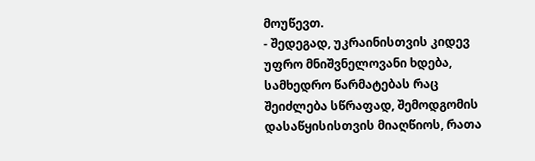მოუწევთ.
- შედეგად, უკრაინისთვის კიდევ უფრო მნიშვნელოვანი ხდება, სამხედრო წარმატებას რაც შეიძლება სწრაფად, შემოდგომის დასაწყისისთვის მიაღწიოს, რათა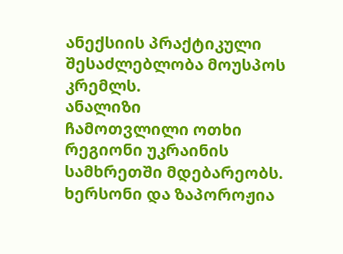ანექსიის პრაქტიკული შესაძლებლობა მოუსპოს კრემლს.
ანალიზი
ჩამოთვლილი ოთხი რეგიონი უკრაინის სამხრეთში მდებარეობს. ხერსონი და ზაპოროჟია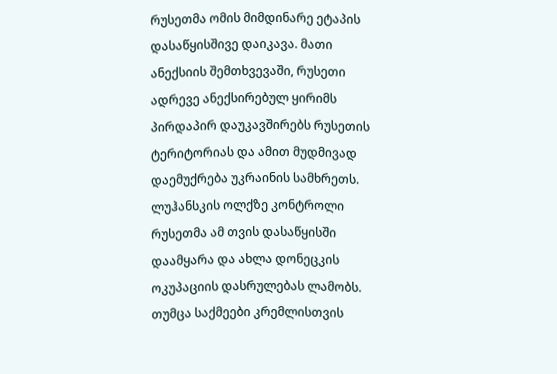რუსეთმა ომის მიმდინარე ეტაპის დასაწყისშივე დაიკავა. მათი ანექსიის შემთხვევაში, რუსეთი ადრევე ანექსირებულ ყირიმს პირდაპირ დაუკავშირებს რუსეთის ტერიტორიას და ამით მუდმივად დაემუქრება უკრაინის სამხრეთს. ლუჰანსკის ოლქზე კონტროლი რუსეთმა ამ თვის დასაწყისში დაამყარა და ახლა დონეცკის ოკუპაციის დასრულებას ლამობს. თუმცა საქმეები კრემლისთვის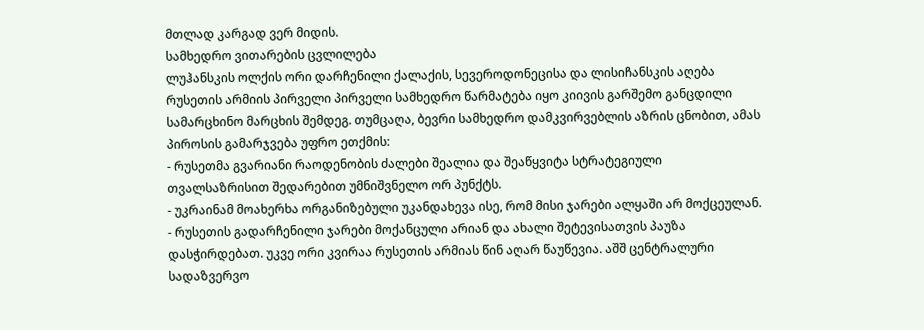მთლად კარგად ვერ მიდის.
სამხედრო ვითარების ცვლილება
ლუჰანსკის ოლქის ორი დარჩენილი ქალაქის, სევეროდონეცისა და ლისიჩანსკის აღება რუსეთის არმიის პირველი პირველი სამხედრო წარმატება იყო კიივის გარშემო განცდილი სამარცხინო მარცხის შემდეგ. თუმცაღა, ბევრი სამხედრო დამკვირვებლის აზრის ცნობით, ამას პიროსის გამარჯვება უფრო ეთქმის:
- რუსეთმა გვარიანი რაოდენობის ძალები შეალია და შეაწყვიტა სტრატეგიული თვალსაზრისით შედარებით უმნიშვნელო ორ პუნქტს.
- უკრაინამ მოახერხა ორგანიზებული უკანდახევა ისე, რომ მისი ჯარები ალყაში არ მოქცეულან.
- რუსეთის გადარჩენილი ჯარები მოქანცული არიან და ახალი შეტევისათვის პაუზა დასჭირდებათ. უკვე ორი კვირაა რუსეთის არმიას წინ აღარ წაუწევია. აშშ ცენტრალური სადაზვერვო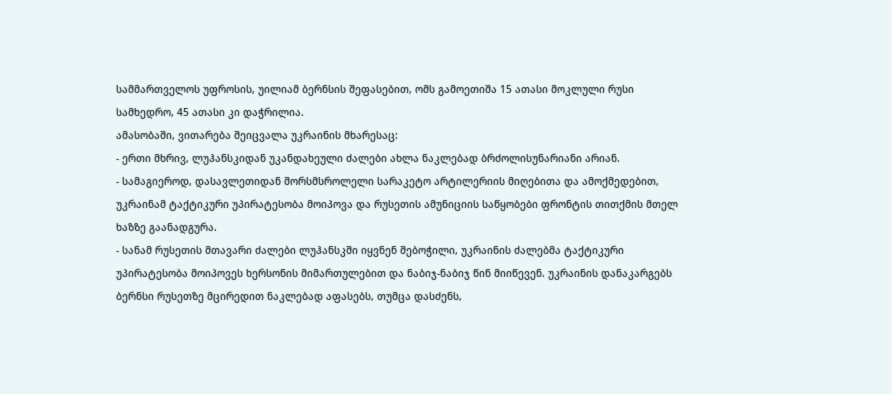სამმართველოს უფროსის, უილიამ ბერნსის შეფასებით, ომს გამოეთიშა 15 ათასი მოკლული რუსი სამხედრო, 45 ათასი კი დაჭრილია.
ამასობაში, ვითარება შეიცვალა უკრაინის მხარესაც:
- ერთი მხრივ, ლუჰანსკიდან უკანდახეული ძალები ახლა ნაკლებად ბრძოლისუნარიანი არიან.
- სამაგიეროდ, დასავლეთიდან შორსმსროლელი სარაკეტო არტილერიის მიღებითა და ამოქმედებით, უკრაინამ ტაქტიკური უპირატესობა მოიპოვა და რუსეთის ამუნიციის საწყობები ფრონტის თითქმის მთელ ხაზზე გაანადგურა.
- სანამ რუსეთის მთავარი ძალები ლუჰანსკში იყვნენ შებოჭილი, უკრაინის ძალებმა ტაქტიკური უპირატესობა მოიპოვეს ხერსონის მიმართულებით და ნაბიჯ-ნაბიჯ წინ მიიწევენ. უკრაინის დანაკარგებს ბერნსი რუსეთზე მცირედით ნაკლებად აფასებს, თუმცა დასძენს,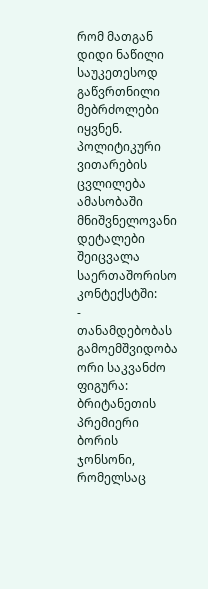რომ მათგან დიდი ნაწილი საუკეთესოდ გაწვრთნილი მებრძოლები იყვნენ.
პოლიტიკური ვითარების ცვლილება
ამასობაში მნიშვნელოვანი დეტალები შეიცვალა საერთაშორისო კონტექსტში:
- თანამდებობას გამოემშვიდობა ორი საკვანძო ფიგურა: ბრიტანეთის პრემიერი ბორის ჯონსონი, რომელსაც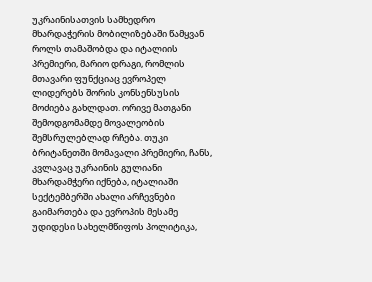უკრაინისათვის სამხედრო მხარდაჭერის მობილიზებაში წამყვან როლს თამაშობდა და იტალიის პრემიერი, მარიო დრაგი, რომლის მთავარი ფუნქციაც ევროპელ ლიდერებს შორის კონსენსუსის მოძიება გახლდათ. ორივე მათგანი შემოდგომამდე მოვალეობის შემსრულებლად რჩება. თუკი ბრიტანეთში მომავალი პრემიერი, ჩანს, კვლავაც უკრაინის გულიანი მხარდამჭერი იქნება, იტალიაში სექტემბერში ახალი არჩევნები გაიმართება და ევროპის მესამე უდიდესი სახელმწიფოს პოლიტიკა,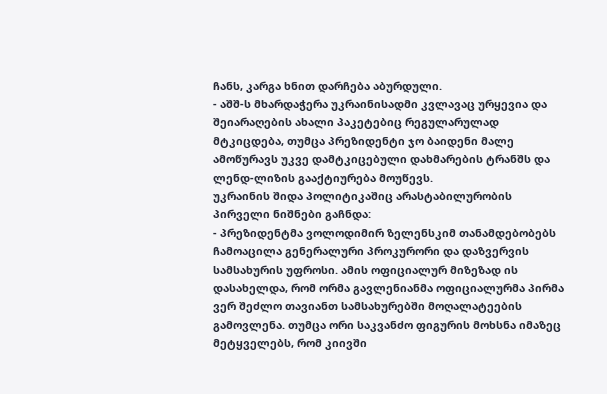ჩანს, კარგა ხნით დარჩება აბურდული.
- აშშ-ს მხარდაჭერა უკრაინისადმი კვლავაც ურყევია და შეიარაღების ახალი პაკეტებიც რეგულარულად მტკიცდება, თუმცა პრეზიდენტი ჯო ბაიდენი მალე ამოწურავს უკვე დამტკიცებული დახმარების ტრანშს და ლენდ-ლიზის გააქტიურება მოუწევს.
უკრაინის შიდა პოლიტიკაშიც არასტაბილურობის პირველი ნიშნები გაჩნდა:
- პრეზიდენტმა ვოლოდიმირ ზელენსკიმ თანამდებობებს ჩამოაცილა გენერალური პროკურორი და დაზვერვის სამსახურის უფროსი. ამის ოფიციალურ მიზეზად ის დასახელდა, რომ ორმა გავლენიანმა ოფიციალურმა პირმა ვერ შეძლო თავიანთ სამსახურებში მოღალატეების გამოვლენა. თუმცა ორი საკვანძო ფიგურის მოხსნა იმაზეც მეტყველებს, რომ კიივში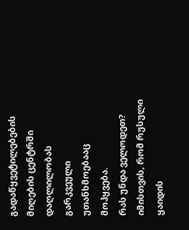გადაწყვეტილებების მიღების ცენტრში დაღლილობას გარკვეული უთანხმოებააც მოჰყვება.
რას უნდა ველოდეთ?
იმისთვის, რომ რუსული ყაიდის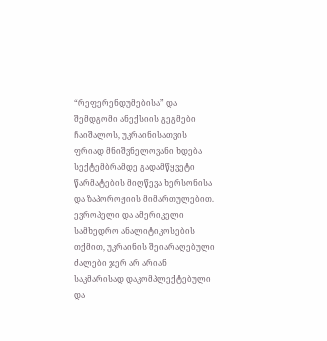“რეფერენდუმებისა” და შემდგომი ანექსიის გეგმები ჩაიშალოს, უკრაინისათვის ფრიად მნიშვნელოვანი ხდება სექტემბრამდე გადამწყვეტი წარმატების მიღწევა ხერსონისა და ზაპოროჟიის მიმართულებით. ევროპელი და ამერიკელი სამხედრო ანალიტიკოსების თქმით, უკრაინის შეიარაღებული ძალები ჯერ არ არიან საკმარისად დაკომპლექტებული და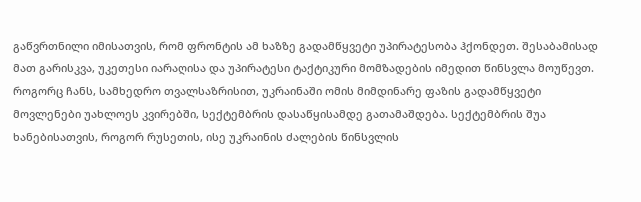გაწვრთნილი იმისათვის, რომ ფრონტის ამ ხაზზე გადამწყვეტი უპირატესობა ჰქონდეთ. შესაბამისად მათ გარისკვა, უკეთესი იარაღისა და უპირატესი ტაქტიკური მომზადების იმედით წინსვლა მოუწევთ.
როგორც ჩანს, სამხედრო თვალსაზრისით, უკრაინაში ომის მიმდინარე ფაზის გადამწყვეტი მოვლენები უახლოეს კვირებში, სექტემბრის დასაწყისამდე გათამაშდება. სექტემბრის შუა ხანებისათვის, როგორ რუსეთის, ისე უკრაინის ძალების წინსვლის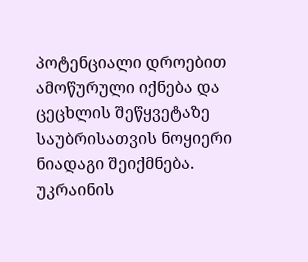პოტენციალი დროებით ამოწურული იქნება და ცეცხლის შეწყვეტაზე საუბრისათვის ნოყიერი ნიადაგი შეიქმნება. უკრაინის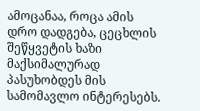ამოცანაა, როცა ამის დრო დადგება, ცეცხლის შეწყვეტის ხაზი მაქსიმალურად პასუხობდეს მის სამომავლო ინტერესებს.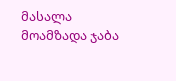მასალა მოამზადა ჯაბა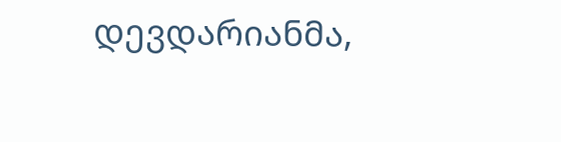დევდარიანმა,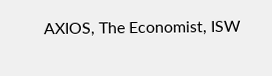AXIOS, The Economist, ISW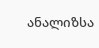ანალიზსა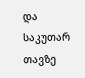და საკუთარ თავზე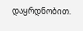დაყრდნობით.